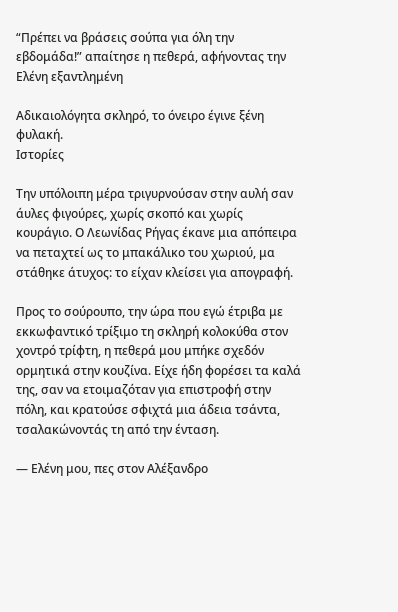“Πρέπει να βράσεις σούπα για όλη την εβδομάδα!” απαίτησε η πεθερά, αφήνοντας την Ελένη εξαντλημένη

Αδικαιολόγητα σκληρό, το όνειρο έγινε ξένη φυλακή.
Ιστορίες

Την υπόλοιπη μέρα τριγυρνούσαν στην αυλή σαν άυλες φιγούρες, χωρίς σκοπό και χωρίς κουράγιο. Ο Λεωνίδας Ρήγας έκανε μια απόπειρα να πεταχτεί ως το μπακάλικο του χωριού, μα στάθηκε άτυχος: το είχαν κλείσει για απογραφή.

Προς το σούρουπο, την ώρα που εγώ έτριβα με εκκωφαντικό τρίξιμο τη σκληρή κολοκύθα στον χοντρό τρίφτη, η πεθερά μου μπήκε σχεδόν ορμητικά στην κουζίνα. Είχε ήδη φορέσει τα καλά της, σαν να ετοιμαζόταν για επιστροφή στην πόλη, και κρατούσε σφιχτά μια άδεια τσάντα, τσαλακώνοντάς τη από την ένταση.

— Ελένη μου, πες στον Αλέξανδρο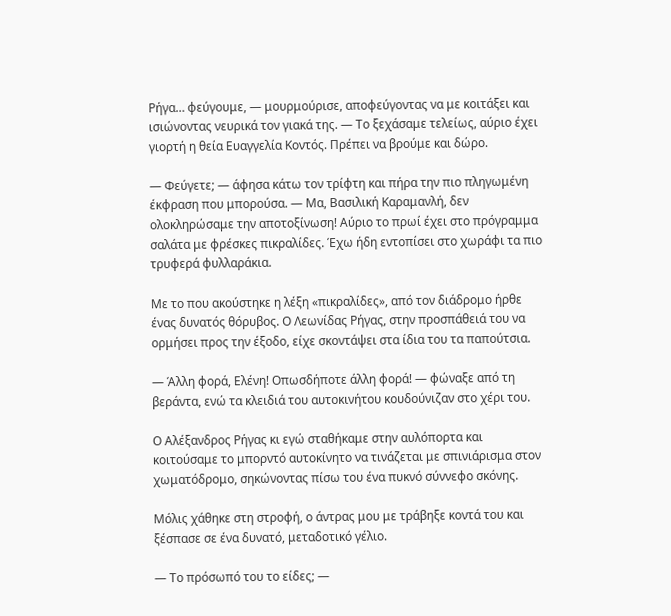Ρήγα… φεύγουμε, — μουρμούρισε, αποφεύγοντας να με κοιτάξει και ισιώνοντας νευρικά τον γιακά της. — Το ξεχάσαμε τελείως, αύριο έχει γιορτή η θεία Ευαγγελία Κοντός. Πρέπει να βρούμε και δώρο.

— Φεύγετε; — άφησα κάτω τον τρίφτη και πήρα την πιο πληγωμένη έκφραση που μπορούσα. — Μα, Βασιλική Καραμανλή, δεν ολοκληρώσαμε την αποτοξίνωση! Αύριο το πρωί έχει στο πρόγραμμα σαλάτα με φρέσκες πικραλίδες. Έχω ήδη εντοπίσει στο χωράφι τα πιο τρυφερά φυλλαράκια.

Με το που ακούστηκε η λέξη «πικραλίδες», από τον διάδρομο ήρθε ένας δυνατός θόρυβος. Ο Λεωνίδας Ρήγας, στην προσπάθειά του να ορμήσει προς την έξοδο, είχε σκοντάψει στα ίδια του τα παπούτσια.

— Άλλη φορά, Ελένη! Οπωσδήποτε άλλη φορά! — φώναξε από τη βεράντα, ενώ τα κλειδιά του αυτοκινήτου κουδούνιζαν στο χέρι του.

Ο Αλέξανδρος Ρήγας κι εγώ σταθήκαμε στην αυλόπορτα και κοιτούσαμε το μπορντό αυτοκίνητο να τινάζεται με σπινιάρισμα στον χωματόδρομο, σηκώνοντας πίσω του ένα πυκνό σύννεφο σκόνης.

Μόλις χάθηκε στη στροφή, ο άντρας μου με τράβηξε κοντά του και ξέσπασε σε ένα δυνατό, μεταδοτικό γέλιο.

— Το πρόσωπό του το είδες; —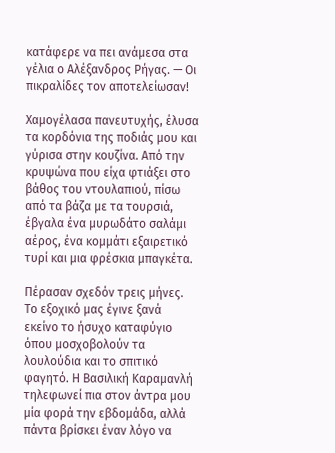κατάφερε να πει ανάμεσα στα γέλια ο Αλέξανδρος Ρήγας. — Οι πικραλίδες τον αποτελείωσαν!

Χαμογέλασα πανευτυχής, έλυσα τα κορδόνια της ποδιάς μου και γύρισα στην κουζίνα. Από την κρυψώνα που είχα φτιάξει στο βάθος του ντουλαπιού, πίσω από τα βάζα με τα τουρσιά, έβγαλα ένα μυρωδάτο σαλάμι αέρος, ένα κομμάτι εξαιρετικό τυρί και μια φρέσκια μπαγκέτα.

Πέρασαν σχεδόν τρεις μήνες. Το εξοχικό μας έγινε ξανά εκείνο το ήσυχο καταφύγιο όπου μοσχοβολούν τα λουλούδια και το σπιτικό φαγητό. Η Βασιλική Καραμανλή τηλεφωνεί πια στον άντρα μου μία φορά την εβδομάδα, αλλά πάντα βρίσκει έναν λόγο να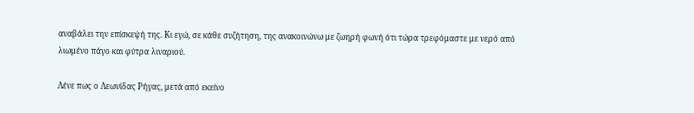αναβάλει την επίσκεψή της. Κι εγώ, σε κάθε συζήτηση, της ανακοινώνω με ζωηρή φωνή ότι τώρα τρεφόμαστε με νερό από λιωμένο πάγο και φύτρα λιναριού.

Λένε πως ο Λεωνίδας Ρήγας, μετά από εκείνο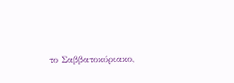το Σαββατοκύριακο,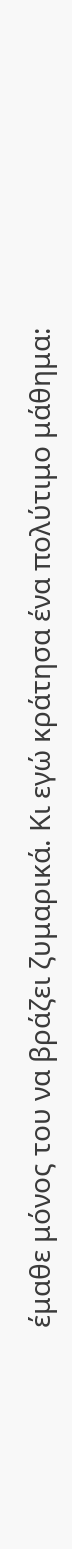έμαθε μόνος του να βράζει ζυμαρικά. Κι εγώ κράτησα ένα πολύτιμο μάθημα: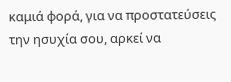καμιά φορά, για να προστατεύσεις την ησυχία σου, αρκεί να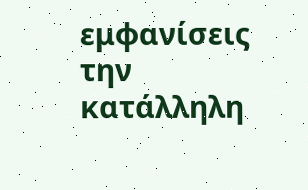εμφανίσεις την κατάλληλη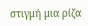στιγμή μια ρίζα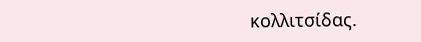κολλιτσίδας.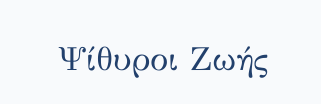Ψίθυροι Ζωής